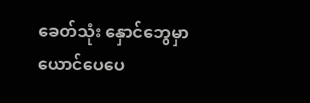ခေတ်သုံး နှောင်ဘွေမှာ
ယောင်ပေပေ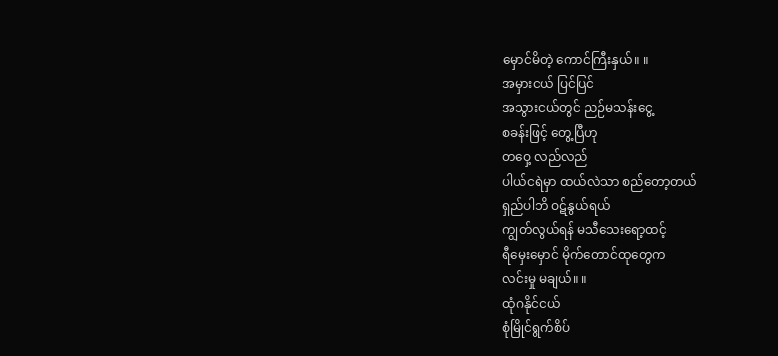မှောင်မိတဲ့ ကောင်ကြီးနှယ်။ ။
အမှားငယ် ပြင်ပြင်
အသွားငယ်တွင် ညဉ်မသန်းငွေ့
စခန်းဖြင့် တွေ့ပြီဟု
တဝှေ့ လည်လည်
ပါယ်ငရဲမှာ ထယ်လဲသာ စည်တော့တယ်
ရှည်ပါဘိ ဝဋ်နွယ်ရယ်
ကျွတ်လွယ်ရန် မသီသေးရော့ထင့်
ရီမှေးမှောင် မိုက်တောင်ထုတွေက
လင်းမှု မချယ်။ ။
ထုံဂနိုင်ငယ်
စုံမြိုင်ရွက်စိပ်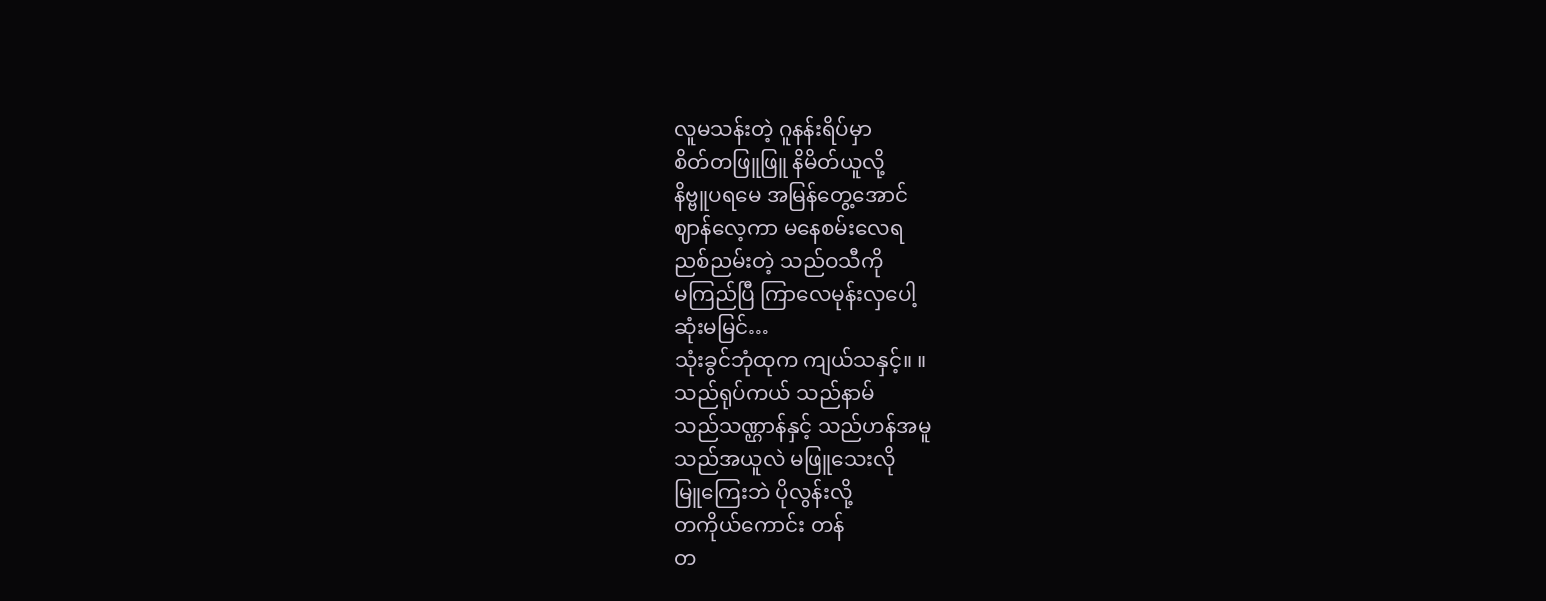လူမသန်းတဲ့ ဂူနန်းရိပ်မှာ
စိတ်တဖြူဖြူ နိမိတ်ယူလို့
နိဗ္ဗူပရမေ အမြန်တွေ့အောင်
ဈာန်လေ့ကာ မနေစမ်းလေရ
ညစ်ညမ်းတဲ့ သည်ဝသီကို
မကြည်ပြီ ကြာလေမုန်းလှပေါ့
ဆုံးမမြင်…
သုံးခွင်ဘုံထုက ကျယ်သနှင့်။ ။
သည်ရုပ်ကယ် သည်နာမ်
သည်သဏ္ဌာန်နှင့် သည်ဟန်အမူ
သည်အယူလဲ မဖြူသေးလို
မြူကြေးဘဲ ပိုလွန်းလို့
တကိုယ်ကောင်း တန်
တ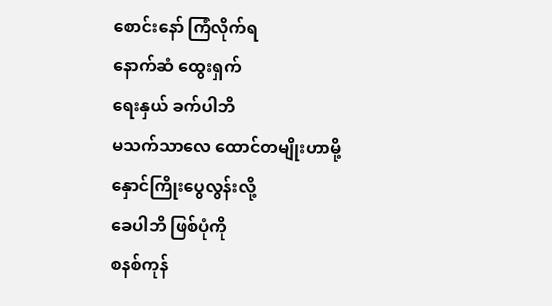စောင်းနော် ကြံလိုက်ရ
နောက်ဆံ ထွေးရှက်
ရေးနှယ် ခက်ပါဘိ
မသက်သာလေ ထောင်တမျိုးဟာမို့
နှောင်ကြိုးပွေလွန်းလို့
ခေပါဘိ ဖြစ်ပုံကို
စနစ်ကုန်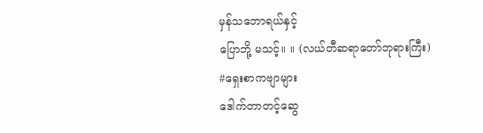မှန်သဘောရယ်နှင့်
ပြောဘို့ မသင့်။ ။ (လယ်တီဆရာတော်ဘုရားကြီး)
#ရှေးစာကဗျာများ
ဒေါက်တာတင့်ဆွေ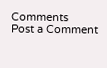Comments
Post a Comment